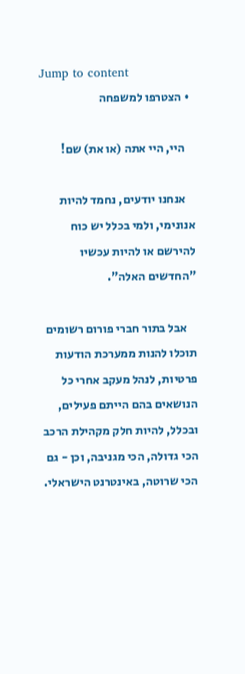Jump to content
  • הצטרפו למשפחה

    היי, היי אתה (או את) שם!

    אנחנו יודעים, נחמד להיות אנונימי, ולמי בכלל יש כוח להירשם או להיות עכשיו "החדשים האלה".

    אבל בתור חברי פורום רשומים תוכלו להנות ממערכת הודעות פרטיות, לנהל מעקב אחרי כל הנושאים בהם הייתם פעילים, ובכלל, להיות חלק מקהילת הרכב הכי גדולה, הכי מגניבה, וכן - גם הכי שרוטה, באינטרנט הישראלי.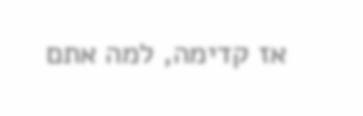אז קדימה, למה אתם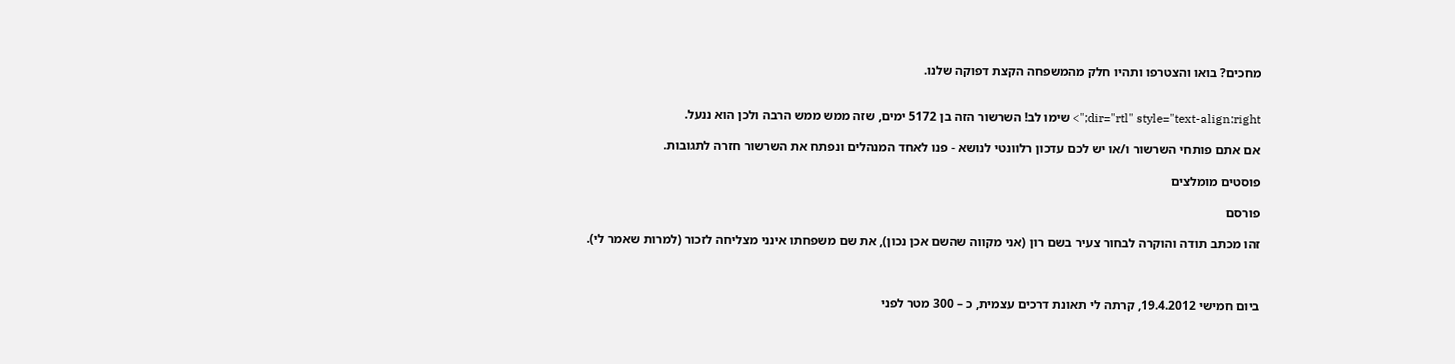מחכים? בואו והצטרפו ותהיו חלק מהמשפחה הקצת דפוקה שלנו.


dir="rtl" style="text-align:right;"> שימו לב! השרשור הזה בן 5172 ימים, שזה ממש ממש הרבה ולכן הוא ננעל.

אם אתם פותחי השרשור ו/או יש לכם עדכון רלוונטי לנושא - פנו לאחד המנהלים ונפתח את השרשור חזרה לתגובות.

פוסטים מומלצים

פורסם

זהו מכתב תודה והוקרה לבחור צעיר בשם רון (אני מקווה שהשם אכן נכון), את שם משפחתו אינני מצליחה לזכור (למרות שאמר לי).



ביום חמישי 19.4.2012, קרתה לי תאונת דרכים עצמית, כ – 300 מטר לפני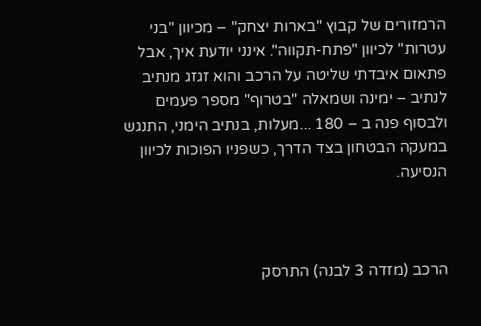הרמזורים של קבוץ "בארות יצחק" – מכיוון "בני עטרות" לכיוון "פתח-תקווה". אינני יודעת איך, אבל פתאום איבדתי שליטה על הרכב והוא זגזג מנתיב לנתיב – ימינה ושמאלה "בטרוף" מספר פעמים ולבסוף פנה ב – 180 ...מעלות, בנתיב הימני, התנגש במעקה הבטחון בצד הדרך, כשפניו הפוכות לכיוון הנסיעה.



הרכב (מזדה 3 לבנה) התרסק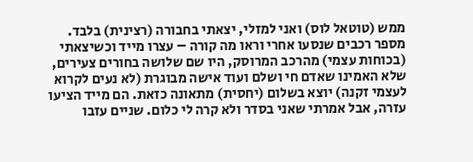ממש (טוטאל לוס) ואני למזלי, יצאתי בחבורה (רצינית) בלבד. מספר רכבים שנסעו אחרי וראו מה קורה – עצרו מייד וכשיצאתי (בכוחות עצמי) מהרכב המרוסק, היו שם שלושה בחורים צעירים, שלא האמינו שאדם חי ושלם ועוד אישה מבוגרת (לא נעים לקרוא לעצמי זקנה) יוצא בשלום (יחסית) מתאונה כזאת. הם מייד הציעו עזרה, אבל אמרתי שאני בסדר ולא קרה לי כלום. שניים עזבו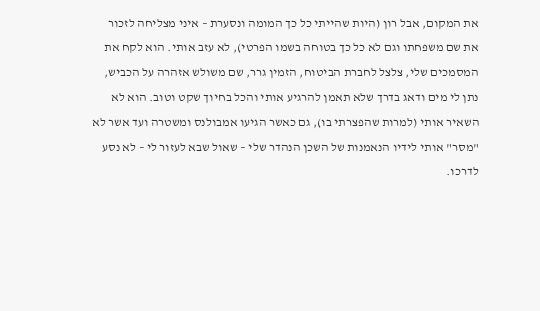את המקום, אבל רון (היות שהייתי כל כך המומה ונסערת – איני מצליחה לזכור את שם משפחתו וגם לא כל כך בטוחה בשמו הפרטי), לא עזב אותי. הוא לקח את המסמכים שלי, צלצל לחברת הביטוח, הזמין גרר, שם משולש אזהרה על הכביש, נתן לי מים ודאג בדרך שלא תאמן להרגיע אותי והכל בחיוך שקט וטוב. הוא לא השאיר אותי (למרות שהפצרתי בו), גם כאשר הגיעו אמבולנס ומשטרה ועד אשר לא "מסר" אותי לידיו הנאמנות של השכן הנהדר שלי – שאול שבא לעזור לי – לא נסע לדרכו.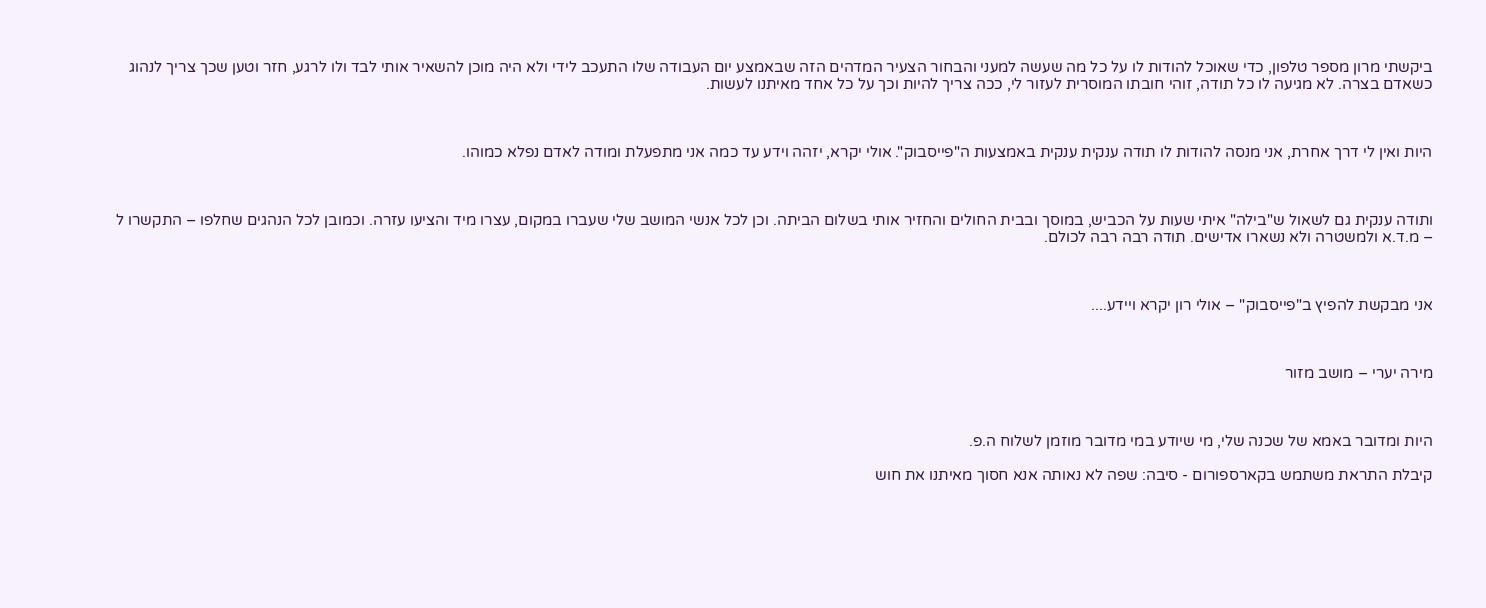ביקשתי מרון מספר טלפון, כדי שאוכל להודות לו על כל מה שעשה למעני והבחור הצעיר המדהים הזה שבאמצע יום העבודה שלו התעכב לידי ולא היה מוכן להשאיר אותי לבד ולו לרגע, חזר וטען שכך צריך לנהוג כשאדם בצרה. לא מגיעה לו כל תודה, זוהי חובתו המוסרית לעזור לי, ככה צריך להיות וכך על כל אחד מאיתנו לעשות.



היות ואין לי דרך אחרת, אני מנסה להודות לו תודה ענקית ענקית באמצעות ה"פייסבוק". אולי יקרא, יזהה וידע עד כמה אני מתפעלת ומודה לאדם נפלא כמוהו.



ותודה ענקית גם לשאול ש"בילה" איתי שעות על הכביש, במוסך ובבית החולים והחזיר אותי בשלום הביתה. וכן לכל אנשי המושב שלי שעברו במקום, עצרו מיד והציעו עזרה. וכמובן לכל הנהגים שחלפו – התקשרו ל – מ.ד.א ולמשטרה ולא נשארו אדישים. תודה רבה רבה לכולם.



אני מבקשת להפיץ ב"פייסבוק" – אולי רון יקרא ויידע....



מירה יערי – מושב מזור



היות ומדובר באמא של שכנה שלי, מי שיודע במי מדובר מוזמן לשלוח ה.פ.

קיבלת התראת משתמש בקארספורום - סיבה: שפה לא נאותה אנא חסוך מאיתנו את חוש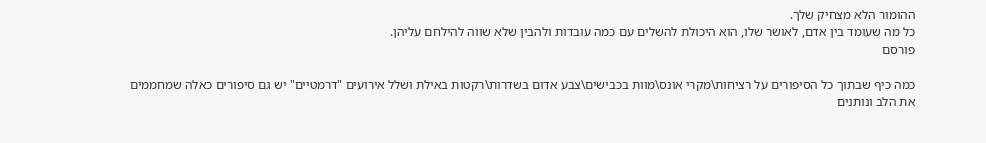ההומור הלא מצחיק שלך.
כל מה שעומד בין אדם, לאושר שלו, הוא היכולת להשלים עם כמה עובדות ולהבין שלא שווה להילחם עליהן.
פורסם

כמה כיף שבתוך כל הסיפורים על רציחות\מקרי אונס\מוות בכבישים\צבע אדום בשדרות\רקטות באילת ושלל אירועים "דרמטיים" יש גם סיפורים כאלה שמחממים את הלב ונותנים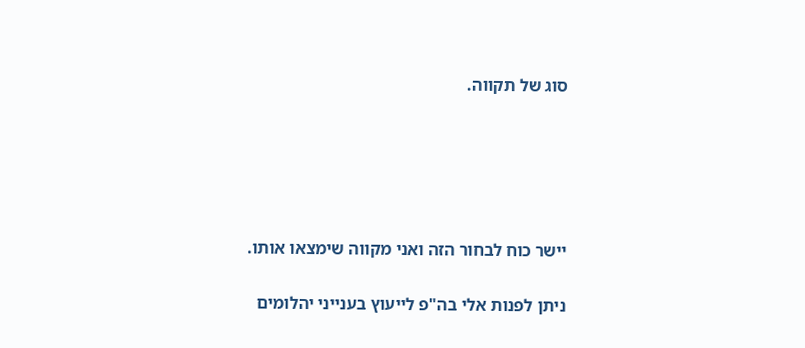סוג של תקווה.





יישר כוח לבחור הזה ואני מקווה שימצאו אותו.

ניתן לפנות אלי בה"פ לייעוץ בענייני יהלומים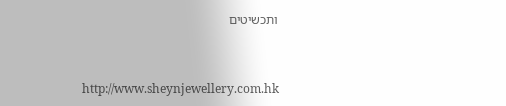ותכשיטים



http://www.sheynjewellery.com.hk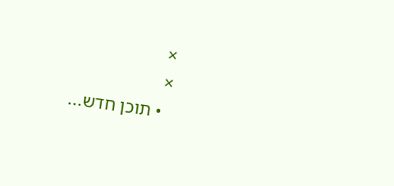×
×
  • תוכן חדש...